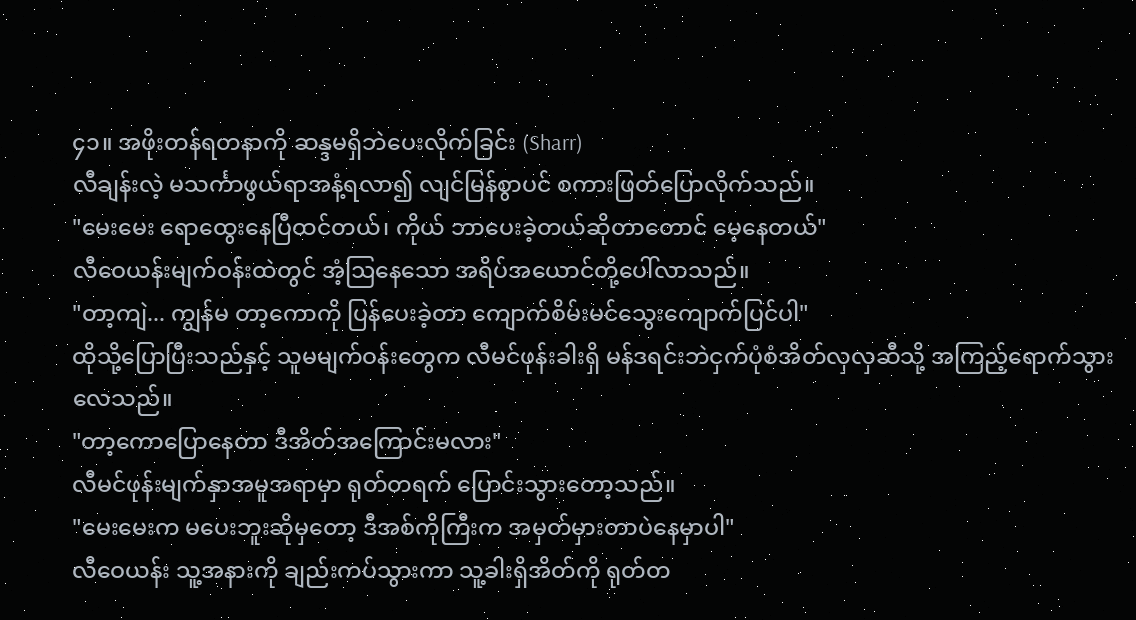၄၁။ အဖိုးတန်ရတနာကို ဆန္ဒမရှိဘဲပေးလိုက်ခြင်း (Sharr)
လီချန်းလဲ့ မသင်္ကာဖွယ်ရာအနံ့ရလာ၍ လျင်မြန်စွာပင် စကားဖြတ်ပြောလိုက်သည်။
"မေးမေး ရောထွေးနေပြီထင်တယ်၊ ကိုယ် ဘာပေးခဲ့တယ်ဆိုတာတောင် မေ့နေတယ်"
လီဝေယန်းမျက်ဝန်းထဲတွင် အံ့ဩနေသော အရိပ်အယောင်တို့ပေါ်လာသည်။
"တာ့ကျဲ... ကျွန်မ တာ့ကောကို ပြန်ပေးခဲ့တာ ကျောက်စိမ်းမင်သွေးကျောက်ပြင်ပါ"
ထိုသို့ပြောပြီးသည်နှင့် သူမမျက်ဝန်းတွေက လီမင်ဖုန်းခါးရှိ မန်ဒရင်းဘဲငှက်ပုံစံအိတ်လှလှဆီသို့ အကြည့်ရောက်သွားလေသည်။
"တာ့ကောပြောနေတာ ဒီအိတ်အကြောင်းမလား"
လီမင်ဖုန်းမျက်နှာအမူအရာမှာ ရုတ်တရက် ပြောင်းသွားတော့သည်။
"မေးမေးက မပေးဘူးဆိုမှတော့ ဒီအစ်ကိုကြီးက အမှတ်မှားတာပဲနေမှာပါ"
လီဝေယန်း သူ့အနားကို ချည်းကပ်သွားကာ သူ့ခါးရှိအိတ်ကို ရုတ်တ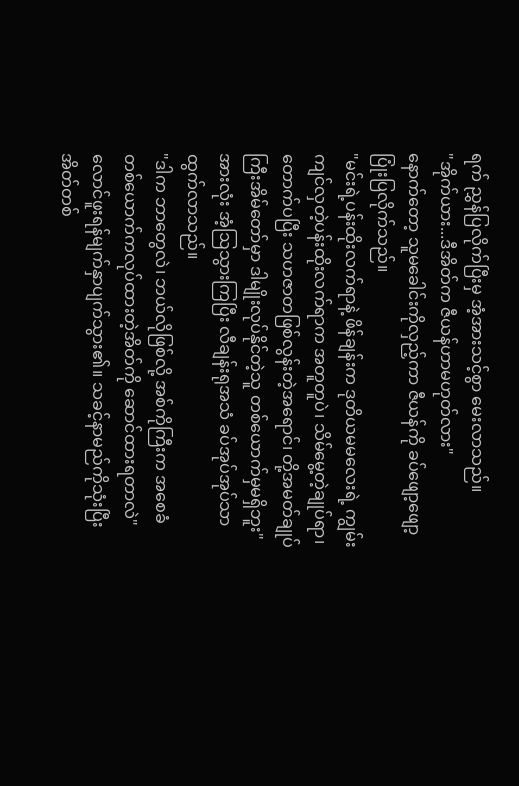ရက် ညွှန်ပြလိုက်ပြီးမှ အံ့အားသင့်စွာ မေးလာသည်။
"အိုက်ယား...ဒီအိတ်က ဇီယန်ဟာမဟုတ်လား"
နောက်တော့ သူမခေါင်းကိုလှည့်ကာ ဇီယန်ကို ခပ်ဖျော့ဖျော့ပြုံးပြလိုက်သည်။
"မင်းရဲ့ပန်းထိုးလက်ရာနဲ့ ဖိန်ချန်းက ဒုတိယမမလေးရဲ့ ကျွမ်းကျင်လှတဲ့ပန်းထိုးလက်ရာက အတူတူပဲ၊ သိမ်မွေ့တဲ့ချုပ်ရာ၊ တောက်ပပြီး သဟဇာတဖြစ်လွန်းတဲ့အရောင်၊ တို့အမတ်ချုပ်ကြီးအိမ်တော်မှာ ဒါမျိုးလုပ်နိုင်တဲ့သူ တစ်ယောက်မှမရှိဘူး"
အားလုံး အံ့ဩသွားကြပြီး လီချန်းရုအသံ ခပ်အုပ်အုပ်သာ ထွက်လာသည်။
"ဒါက ဘာတွေလဲ၊ ဘယ်လိုဖြစ်လို့ အစ်ကိုကြီးက အစေခံတစ်ယောက်ကလုပ်ထားတဲ့အိတ်ကို ဆောင်ထားရတာလဲ"
လောင်ဖူးရန်မျက်နှာပျက်သွား၏။ သခင့်နာမည်ကိုသုံးပြီး အိတ်တစ်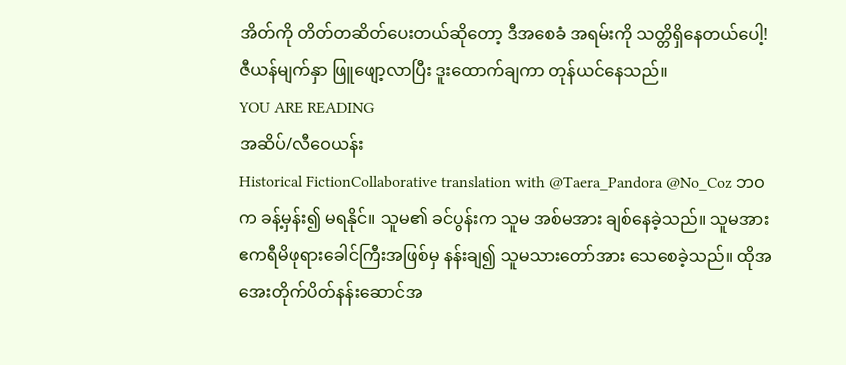အိတ်ကို တိတ်တဆိတ်ပေးတယ်ဆိုတော့ ဒီအစေခံ အရမ်းကို သတ္တိရှိနေတယ်ပေါ့!
ဇီယန်မျက်နှာ ဖြူဖျော့လာပြီး ဒူးထောက်ချကာ တုန်ယင်နေသည်။
YOU ARE READING
အဆိပ်/လီဝေယန်း
Historical FictionCollaborative translation with @Taera_Pandora @No_Coz ဘဝက ခန့်မှန်း၍ မရနိုင်။ သူမ၏ ခင်ပွန်းက သူမ အစ်မအား ချစ်နေခဲ့သည်။ သူမအား ဧကရီမိဖုရားခေါင်ကြီးအဖြစ်မှ နန်းချ၍ သူမသားတော်အား သေစေခဲ့သည်။ ထိုအအေးတိုက်ပိတ်နန်းဆောင်အ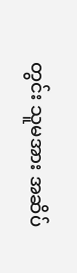တွင်း သူမအား အဆိပ်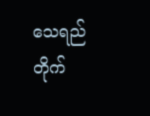သေရည်တိုက်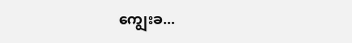ကျွေးခ...